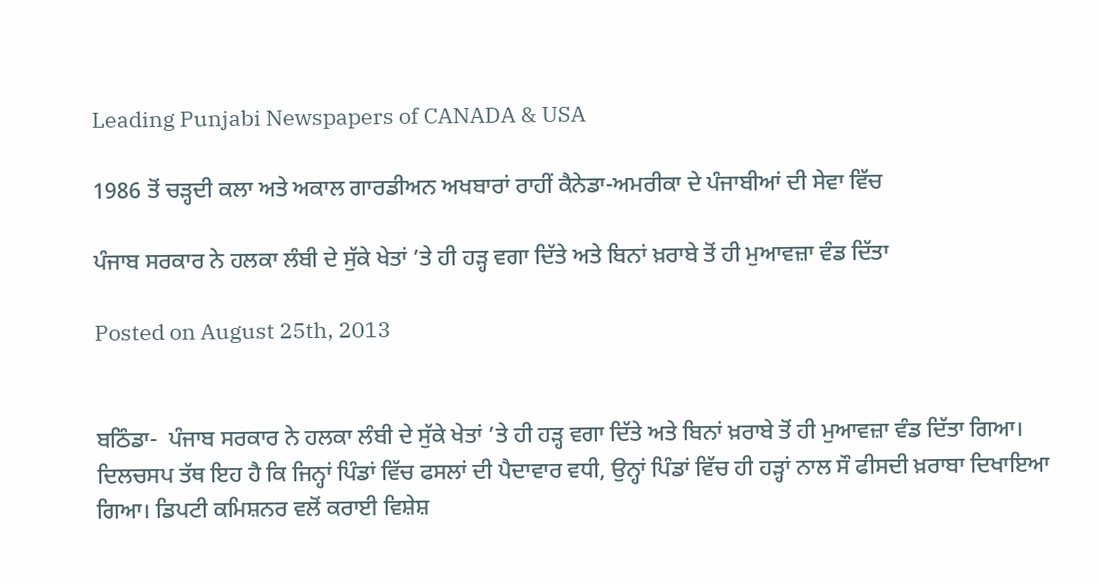Leading Punjabi Newspapers of CANADA & USA

1986 ਤੋਂ ਚੜ੍ਹਦੀ ਕਲਾ ਅਤੇ ਅਕਾਲ ਗਾਰਡੀਅਨ ਅਖਬਾਰਾਂ ਰਾਹੀਂ ਕੈਨੇਡਾ-ਅਮਰੀਕਾ ਦੇ ਪੰਜਾਬੀਆਂ ਦੀ ਸੇਵਾ ਵਿੱਚ

ਪੰਜਾਬ ਸਰਕਾਰ ਨੇ ਹਲਕਾ ਲੰਬੀ ਦੇ ਸੁੱਕੇ ਖੇਤਾਂ ’ਤੇ ਹੀ ਹੜ੍ਹ ਵਗਾ ਦਿੱਤੇ ਅਤੇ ਬਿਨਾਂ ਖ਼ਰਾਬੇ ਤੋਂ ਹੀ ਮੁਆਵਜ਼ਾ ਵੰਡ ਦਿੱਤਾ

Posted on August 25th, 2013


ਬਠਿੰਡਾ-  ਪੰਜਾਬ ਸਰਕਾਰ ਨੇ ਹਲਕਾ ਲੰਬੀ ਦੇ ਸੁੱਕੇ ਖੇਤਾਂ ’ਤੇ ਹੀ ਹੜ੍ਹ ਵਗਾ ਦਿੱਤੇ ਅਤੇ ਬਿਨਾਂ ਖ਼ਰਾਬੇ ਤੋਂ ਹੀ ਮੁਆਵਜ਼ਾ ਵੰਡ ਦਿੱਤਾ ਗਿਆ। ਦਿਲਚਸਪ ਤੱਥ ਇਹ ਹੈ ਕਿ ਜਿਨ੍ਹਾਂ ਪਿੰਡਾਂ ਵਿੱਚ ਫਸਲਾਂ ਦੀ ਪੈਦਾਵਾਰ ਵਧੀ, ਉਨ੍ਹਾਂ ਪਿੰਡਾਂ ਵਿੱਚ ਹੀ ਹੜ੍ਹਾਂ ਨਾਲ ਸੌ ਫੀਸਦੀ ਖ਼ਰਾਬਾ ਦਿਖਾਇਆ ਗਿਆ। ਡਿਪਟੀ ਕਮਿਸ਼ਨਰ ਵਲੋਂ ਕਰਾਈ ਵਿਸ਼ੇਸ਼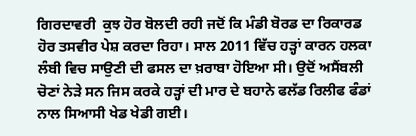ਗਿਰਦਾਵਰੀ  ਕੁਝ ਹੋਰ ਬੋਲਦੀ ਰਹੀ ਜਦੋਂ ਕਿ ਮੰਡੀ ਬੋਰਡ ਦਾ ਰਿਕਾਰਡ ਹੋਰ ਤਸਵੀਰ ਪੇਸ਼ ਕਰਦਾ ਰਿਹਾ। ਸਾਲ 2011 ਵਿੱਚ ਹੜ੍ਹਾਂ ਕਾਰਨ ਹਲਕਾ ਲੰਬੀ ਵਿਚ ਸਾਉਣੀ ਦੀ ਫਸਲ ਦਾ ਖ਼ਰਾਬਾ ਹੋਇਆ ਸੀ। ਉਦੋਂ ਅਸੈਂਬਲੀ ਚੋਣਾਂ ਨੇੜੇ ਸਨ ਜਿਸ ਕਰਕੇ ਹੜ੍ਹਾਂ ਦੀ ਮਾਰ ਦੇ ਬਹਾਨੇ ਫਲੱਡ ਰਿਲੀਫ ਫੰਡਾਂ ਨਾਲ ਸਿਆਸੀ ਖੇਡ ਖੇਡੀ ਗਈ।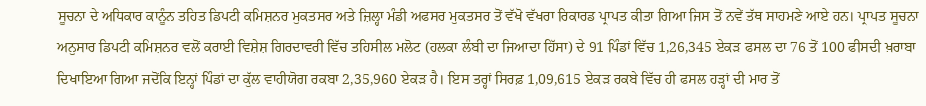ਸੂਚਨਾ ਦੇ ਅਧਿਕਾਰ ਕਾਨੂੰਨ ਤਹਿਤ ਡਿਪਟੀ ਕਮਿਸ਼ਨਰ ਮੁਕਤਸਰ ਅਤੇ ਜ਼ਿਲ੍ਹਾ ਮੰਡੀ ਅਫਸਰ ਮੁਕਤਸਰ ਤੋਂ ਵੱਖੋ ਵੱਖਰਾ ਰਿਕਾਰਡ ਪ੍ਰਾਪਤ ਕੀਤਾ ਗਿਆ ਜਿਸ ਤੋਂ ਨਵੇਂ ਤੱਥ ਸਾਹਮਣੇ ਆਏ ਹਨ। ਪ੍ਰਾਪਤ ਸੂਚਨਾ ਅਨੁਸਾਰ ਡਿਪਟੀ ਕਮਿਸ਼ਨਰ ਵਲੋਂ ਕਰਾਈ ਵਿਸ਼ੇਸ਼ ਗਿਰਦਾਵਰੀ ਵਿੱਚ ਤਹਿਸੀਲ ਮਲੋਟ (ਹਲਕਾ ਲੰਬੀ ਦਾ ਜਿਆਦਾ ਹਿੱਸਾ) ਦੇ 91 ਪਿੰਡਾਂ ਵਿੱਚ 1,26,345 ਏਕੜ ਫਸਲ ਦਾ 76 ਤੋਂ 100 ਫੀਸਦੀ ਖ਼ਰਾਬਾ ਦਿਖਾਇਆ ਗਿਆ ਜਦੋਂਕਿ ਇਨ੍ਹਾਂ ਪਿੰਡਾਂ ਦਾ ਕੁੱਲ ਵਾਹੀਯੋਗ ਰਕਬਾ 2,35,960 ਏਕੜ ਹੈ। ਇਸ ਤਰ੍ਹਾਂ ਸਿਰਫ਼ 1,09,615 ਏਕੜ ਰਕਬੇ ਵਿੱਚ ਹੀ ਫਸਲ ਹੜ੍ਹਾਂ ਦੀ ਮਾਰ ਤੋਂ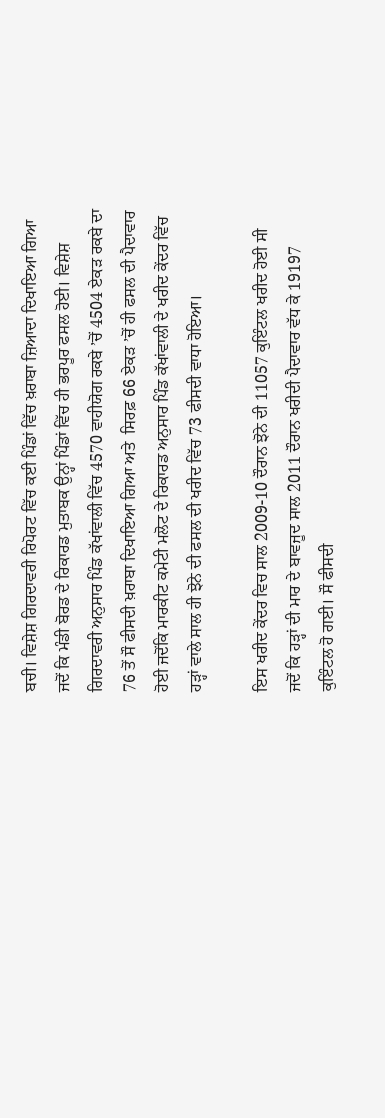ਬਚੀ। ਵਿਸ਼ੇਸ਼ ਗਿਰਦਾਵਰੀ ਰਿਪੋਰਟ ਵਿੱਚ ਕਈ ਪਿੰਡਾਂ ਵਿੱਚ ਖ਼ਰਾਬਾ ਜ਼ਿਆਦਾ ਦਿਖਾਇਆ ਗਿਆ ਜਦੋਂ ਕਿ ਮੰਡੀ ਬੋਰਡ ਦੇ ਰਿਕਾਰਡ ਮੁਤਾਬਕ ਉਨ੍ਹਾਂ ਪਿੰਡਾਂ ਵਿੱਚ ਹੀ ਭਰਪੂਰ ਫਸਲ ਹੋਈ। ਵਿਸ਼ੇਸ਼ ਗਿਰਦਾਵਰੀ ਅਨੁਸਾਰ ਪਿੰਡ ਕੱਖਾਂਵਾਲੀ ਵਿੱਚ 4570 ਵਾਹੀਯੋਗ ਰਕਬੇ ’ਚੋਂ 4504 ਏਕੜ ਰਕਬੇ ਦਾ 76 ਤੋਂ ਸੌ ਫੀਸਦੀ ਖ਼ਰਾਬਾ ਦਿਖਾਇਆ ਗਿਆ ਅਤੇ  ਸਿਰਫ਼ 66 ਏਕੜ ’ਚੋਂ ਹੀ ਫਸਲ ਦੀ ਪੈਦਾਵਾਰ ਹੋਈ ਜਦੋਂਕਿ ਮਾਰਕੀਟ ਕਮੇਟੀ ਮਲੋਟ ਦੇ ਰਿਕਾਰਡ ਅਨੁਸਾਰ ਪਿੰਡ ਕੱਖਾਂਵਾਲੀ ਦੇ ਖਰੀਦ ਕੇਂਦਰ ਵਿੱਚ ਹੜ੍ਹਾਂ ਵਾਲੇ ਸਾਲ ਹੀ ਝੋਨੇ ਦੀ ਫਸਲ ਦੀ ਖਰੀਦ ਵਿੱਚ 73 ਫੀਸਦੀ ਵਾਧਾ ਹੋਇਆ।

ਇਸ ਖਰੀਦ ਕੇਂਦਰ ਵਿਚ ਸਾਲ 2009-10 ਦੌਰਾਨ ਝੋਨੇ ਦੀ 11057 ਕੁਇੰਟਲ ਖਰੀਦ ਹੋਈ ਸੀ ਜਦੋਂ ਕਿ ਹੜ੍ਹਾਂ ਦੀ ਮਾਰ ਦੇ ਬਾਵਜੂਦ ਸਾਲ 2011 ਦੌਰਾਨ ਖਰੀਦੀ ਪੈਦਾਵਾਰ ਵੱਧ ਕੇ 19197 ਕੁਇੰਟਲ ਹੋ ਗਈ। ਸੌ ਫੀਸਦੀ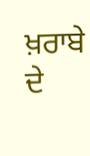ਖ਼ਰਾਬੇ ਦੇ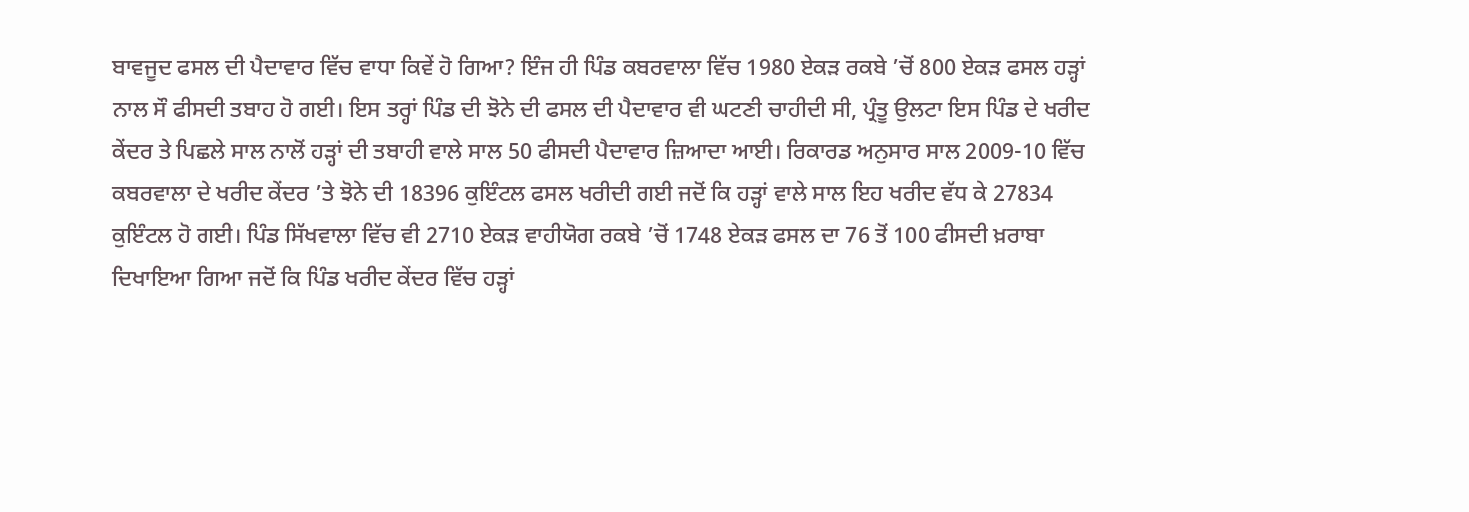ਬਾਵਜੂਦ ਫਸਲ ਦੀ ਪੈਦਾਵਾਰ ਵਿੱਚ ਵਾਧਾ ਕਿਵੇਂ ਹੋ ਗਿਆ? ਇੰਜ ਹੀ ਪਿੰਡ ਕਬਰਵਾਲਾ ਵਿੱਚ 1980 ਏਕੜ ਰਕਬੇ ’ਚੋਂ 800 ਏਕੜ ਫਸਲ ਹੜ੍ਹਾਂ ਨਾਲ ਸੌ ਫੀਸਦੀ ਤਬਾਹ ਹੋ ਗਈ। ਇਸ ਤਰ੍ਹਾਂ ਪਿੰਡ ਦੀ ਝੋਨੇ ਦੀ ਫਸਲ ਦੀ ਪੈਦਾਵਾਰ ਵੀ ਘਟਣੀ ਚਾਹੀਦੀ ਸੀ, ਪ੍ਰੰਤੂ ਉਲਟਾ ਇਸ ਪਿੰਡ ਦੇ ਖਰੀਦ ਕੇਂਦਰ ਤੇ ਪਿਛਲੇ ਸਾਲ ਨਾਲੋਂ ਹੜ੍ਹਾਂ ਦੀ ਤਬਾਹੀ ਵਾਲੇ ਸਾਲ 50 ਫੀਸਦੀ ਪੈਦਾਵਾਰ ਜ਼ਿਆਦਾ ਆਈ। ਰਿਕਾਰਡ ਅਨੁਸਾਰ ਸਾਲ 2009-10 ਵਿੱਚ ਕਬਰਵਾਲਾ ਦੇ ਖਰੀਦ ਕੇਂਦਰ ’ਤੇ ਝੋਨੇ ਦੀ 18396 ਕੁਇੰਟਲ ਫਸਲ ਖਰੀਦੀ ਗਈ ਜਦੋਂ ਕਿ ਹੜ੍ਹਾਂ ਵਾਲੇ ਸਾਲ ਇਹ ਖਰੀਦ ਵੱਧ ਕੇ 27834 ਕੁਇੰਟਲ ਹੋ ਗਈ। ਪਿੰਡ ਸਿੱਖਵਾਲਾ ਵਿੱਚ ਵੀ 2710 ਏਕੜ ਵਾਹੀਯੋਗ ਰਕਬੇ ’ਚੋਂ 1748 ਏਕੜ ਫਸਲ ਦਾ 76 ਤੋਂ 100 ਫੀਸਦੀ ਖ਼ਰਾਬਾ ਦਿਖਾਇਆ ਗਿਆ ਜਦੋਂ ਕਿ ਪਿੰਡ ਖਰੀਦ ਕੇਂਦਰ ਵਿੱਚ ਹੜ੍ਹਾਂ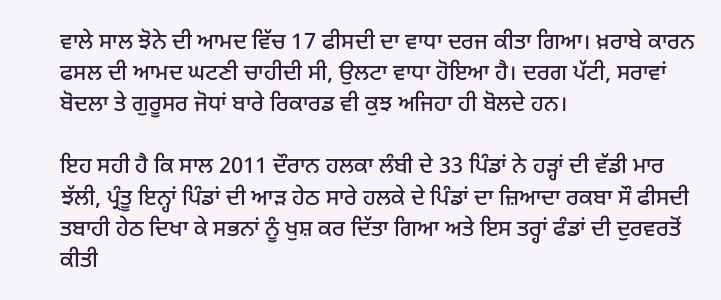ਵਾਲੇ ਸਾਲ ਝੋਨੇ ਦੀ ਆਮਦ ਵਿੱਚ 17 ਫੀਸਦੀ ਦਾ ਵਾਧਾ ਦਰਜ ਕੀਤਾ ਗਿਆ। ਖ਼ਰਾਬੇ ਕਾਰਨ ਫਸਲ ਦੀ ਆਮਦ ਘਟਣੀ ਚਾਹੀਦੀ ਸੀ, ਉਲਟਾ ਵਾਧਾ ਹੋਇਆ ਹੈ। ਦਰਗ ਪੱਟੀ, ਸਰਾਵਾਂ ਬੋਦਲਾ ਤੇ ਗੁਰੂਸਰ ਜੋਧਾਂ ਬਾਰੇ ਰਿਕਾਰਡ ਵੀ ਕੁਝ ਅਜਿਹਾ ਹੀ ਬੋਲਦੇ ਹਨ।

ਇਹ ਸਹੀ ਹੈ ਕਿ ਸਾਲ 2011 ਦੌਰਾਨ ਹਲਕਾ ਲੰਬੀ ਦੇ 33 ਪਿੰਡਾਂ ਨੇ ਹੜ੍ਹਾਂ ਦੀ ਵੱਡੀ ਮਾਰ ਝੱਲੀ, ਪ੍ਰੰਤੂ ਇਨ੍ਹਾਂ ਪਿੰਡਾਂ ਦੀ ਆੜ ਹੇਠ ਸਾਰੇ ਹਲਕੇ ਦੇ ਪਿੰਡਾਂ ਦਾ ਜ਼ਿਆਦਾ ਰਕਬਾ ਸੌ ਫੀਸਦੀ ਤਬਾਹੀ ਹੇਠ ਦਿਖਾ ਕੇ ਸਭਨਾਂ ਨੂੰ ਖੁਸ਼ ਕਰ ਦਿੱਤਾ ਗਿਆ ਅਤੇ ਇਸ ਤਰ੍ਹਾਂ ਫੰਡਾਂ ਦੀ ਦੁਰਵਰਤੋਂ ਕੀਤੀ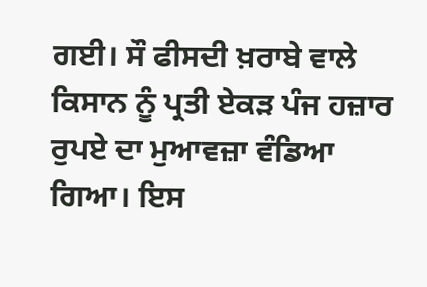ਗਈ। ਸੌ ਫੀਸਦੀ ਖ਼ਰਾਬੇ ਵਾਲੇ ਕਿਸਾਨ ਨੂੰ ਪ੍ਰਤੀ ਏਕੜ ਪੰਜ ਹਜ਼ਾਰ ਰੁਪਏ ਦਾ ਮੁਆਵਜ਼ਾ ਵੰਡਿਆ ਗਿਆ। ਇਸ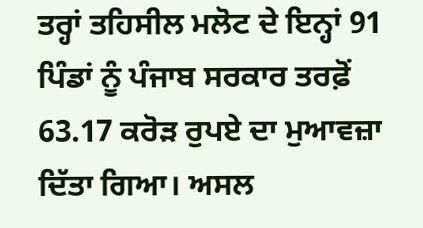ਤਰ੍ਹਾਂ ਤਹਿਸੀਲ ਮਲੋਟ ਦੇ ਇਨ੍ਹਾਂ 91 ਪਿੰਡਾਂ ਨੂੰ ਪੰਜਾਬ ਸਰਕਾਰ ਤਰਫ਼ੋਂ 63.17 ਕਰੋੜ ਰੁਪਏ ਦਾ ਮੁਆਵਜ਼ਾ ਦਿੱਤਾ ਗਿਆ। ਅਸਲ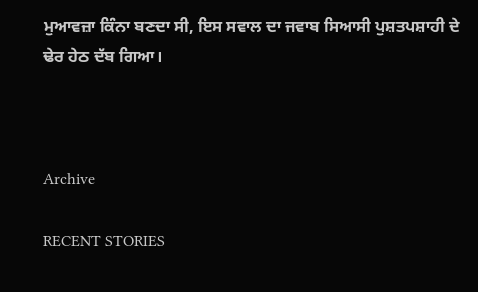ਮੁਆਵਜ਼ਾ ਕਿੰਨਾ ਬਣਦਾ ਸੀ, ਇਸ ਸਵਾਲ ਦਾ ਜਵਾਬ ਸਿਆਸੀ ਪੁਸ਼ਤਪਸ਼ਾਹੀ ਦੇ ਢੇਰ ਹੇਠ ਦੱਬ ਗਿਆ।



Archive

RECENT STORIES